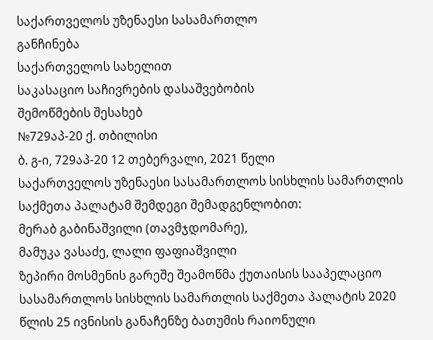საქართველოს უზენაესი სასამართლო
განჩინება
საქართველოს სახელით
საკასაციო საჩივრების დასაშვებობის
შემოწმების შესახებ
№729აპ-20 ქ. თბილისი
ბ. გ-ი, 729აპ-20 12 თებერვალი, 2021 წელი
საქართველოს უზენაესი სასამართლოს სისხლის სამართლის საქმეთა პალატამ შემდეგი შემადგენლობით:
მერაბ გაბინაშვილი (თავმჯდომარე),
მამუკა ვასაძე, ლალი ფაფიაშვილი
ზეპირი მოსმენის გარეშე შეამოწმა ქუთაისის სააპელაციო სასამართლოს სისხლის სამართლის საქმეთა პალატის 2020 წლის 25 ივნისის განაჩენზე ბათუმის რაიონული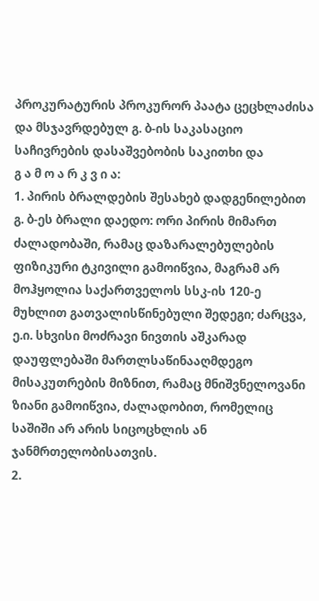პროკურატურის პროკურორ პაატა ცეცხლაძისა და მსჯავრდებულ გ. ბ-ის საკასაციო საჩივრების დასაშვებობის საკითხი და
გ ა მ ო ა რ კ ვ ი ა:
1. პირის ბრალდების შესახებ დადგენილებით გ. ბ-ეს ბრალი დაედო: ორი პირის მიმართ ძალადობაში, რამაც დაზარალებულების ფიზიკური ტკივილი გამოიწვია, მაგრამ არ მოჰყოლია საქართველოს სსკ-ის 120-ე მუხლით გათვალისწინებული შედეგი; ძარცვა, ე.ი. სხვისი მოძრავი ნივთის აშკარად დაუფლებაში მართლსაწინააღმდეგო მისაკუთრების მიზნით, რამაც მნიშვნელოვანი ზიანი გამოიწვია, ძალადობით, რომელიც საშიში არ არის სიცოცხლის ან ჯანმრთელობისათვის.
2.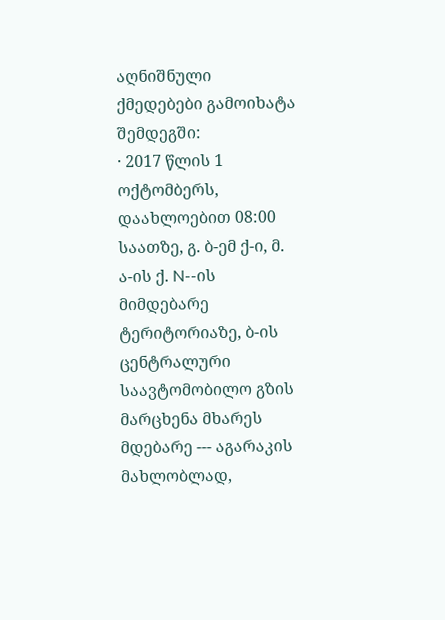აღნიშნული ქმედებები გამოიხატა შემდეგში:
· 2017 წლის 1 ოქტომბერს, დაახლოებით 08:00 საათზე, გ. ბ-ემ ქ-ი, მ. ა-ის ქ. N--ის მიმდებარე ტერიტორიაზე, ბ-ის ცენტრალური საავტომობილო გზის მარცხენა მხარეს მდებარე --- აგარაკის მახლობლად,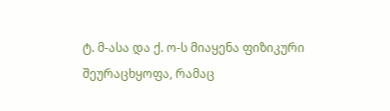ტ. მ-ასა და ქ. ო-ს მიაყენა ფიზიკური შეურაცხყოფა, რამაც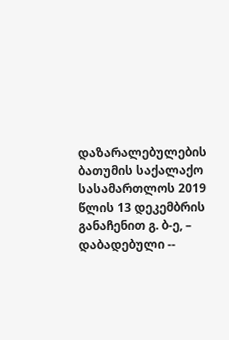დაზარალებულების
ბათუმის საქალაქო სასამართლოს 2019 წლის 13 დეკემბრის განაჩენით გ. ბ-ე, – დაბადებული --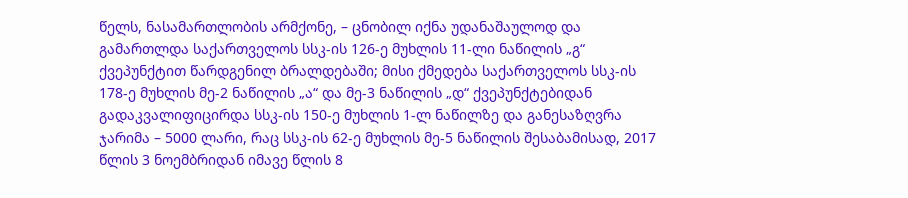წელს, ნასამართლობის არმქონე, – ცნობილ იქნა უდანაშაულოდ და გამართლდა საქართველოს სსკ-ის 126-ე მუხლის 11-ლი ნაწილის „გ“ ქვეპუნქტით წარდგენილ ბრალდებაში; მისი ქმედება საქართველოს სსკ-ის 178-ე მუხლის მე-2 ნაწილის „ა“ და მე-3 ნაწილის „დ“ ქვეპუნქტებიდან გადაკვალიფიცირდა სსკ-ის 150-ე მუხლის 1-ლ ნაწილზე და განესაზღვრა ჯარიმა – 5000 ლარი, რაც სსკ-ის 62-ე მუხლის მე-5 ნაწილის შესაბამისად, 2017 წლის 3 ნოემბრიდან იმავე წლის 8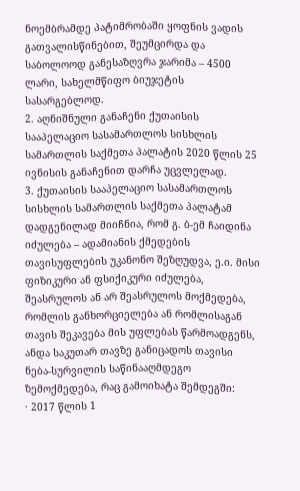ნოემბრამდე პატიმრობაში ყოფნის ვადის გათვალისწინებით, შეუმცირდა და საბოლოოდ განესაზღვრა ჯარიმა – 4500 ლარი, სახელმწიფო ბიუჯეტის სასარგებლოდ.
2. აღნიშნული განაჩენი ქუთაისის სააპელაციო სასამართლოს სისხლის სამართლის საქმეთა პალატის 2020 წლის 25 ივნისის განაჩენით დარჩა უცვლელად.
3. ქუთაისის სააპელაციო სასამართლოს სისხლის სამართლის საქმეთა პალატამ დადგენილად მიიჩნია, რომ გ. ბ-ემ ჩაიდინა იძულება – ადამიანის ქმედების თავისუფლების უკანონო შეზღუდვა, ე.ი. მისი ფიზიკური ან ფსიქიკური იძულება, შეასრულოს ან არ შეასრულოს მოქმედება, რომლის განხორციელება ან რომლისაგან თავის შეკავება მის უფლებას წარმოადგენს, ანდა საკუთარ თავზე განიცადოს თავისი ნება-სურვილის საწინააღმდეგო ზემოქმედება, რაც გამოიხატა შემდეგში:
· 2017 წლის 1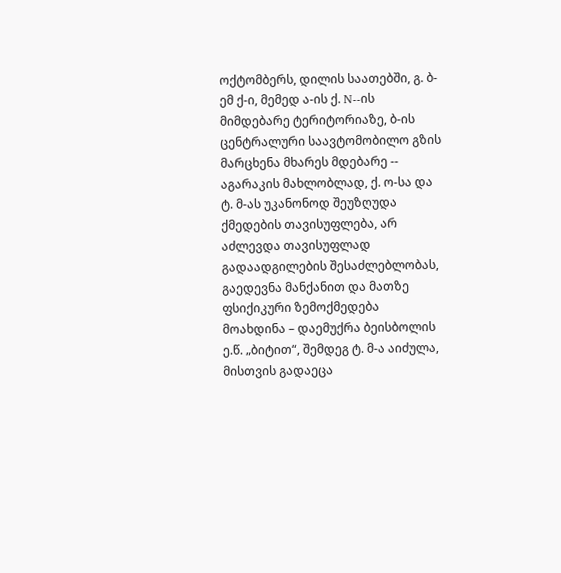ოქტომბერს, დილის საათებში, გ. ბ-ემ ქ-ი, მემედ ა-ის ქ. N--ის მიმდებარე ტერიტორიაზე, ბ-ის ცენტრალური საავტომობილო გზის მარცხენა მხარეს მდებარე -- აგარაკის მახლობლად, ქ. ო-სა და ტ. მ-ას უკანონოდ შეუზღუდა ქმედების თავისუფლება, არ აძლევდა თავისუფლად გადაადგილების შესაძლებლობას, გაედევნა მანქანით და მათზე ფსიქიკური ზემოქმედება მოახდინა – დაემუქრა ბეისბოლის ე.წ. „ბიტით“, შემდეგ ტ. მ-ა აიძულა, მისთვის გადაეცა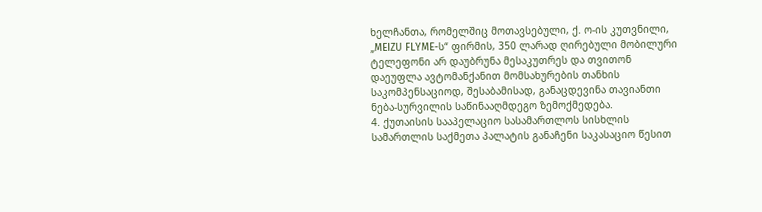ხელჩანთა, რომელშიც მოთავსებული, ქ. ო-ის კუთვნილი, „MEIZU FLYME-ს“ ფირმის, 350 ლარად ღირებული მობილური ტელეფონი არ დაუბრუნა მესაკუთრეს და თვითონ დაეუფლა ავტომანქანით მომსახურების თანხის საკომპენსაციოდ, შესაბამისად, განაცდევინა თავიანთი ნება-სურვილის საწინააღმდეგო ზემოქმედება.
4. ქუთაისის სააპელაციო სასამართლოს სისხლის სამართლის საქმეთა პალატის განაჩენი საკასაციო წესით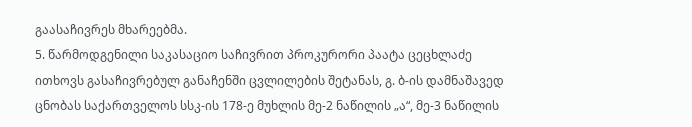გაასაჩივრეს მხარეებმა.
5. წარმოდგენილი საკასაციო საჩივრით პროკურორი პაატა ცეცხლაძე ითხოვს გასაჩივრებულ განაჩენში ცვლილების შეტანას, გ. ბ-ის დამნაშავედ ცნობას საქართველოს სსკ-ის 178-ე მუხლის მე-2 ნაწილის „ა“, მე-3 ნაწილის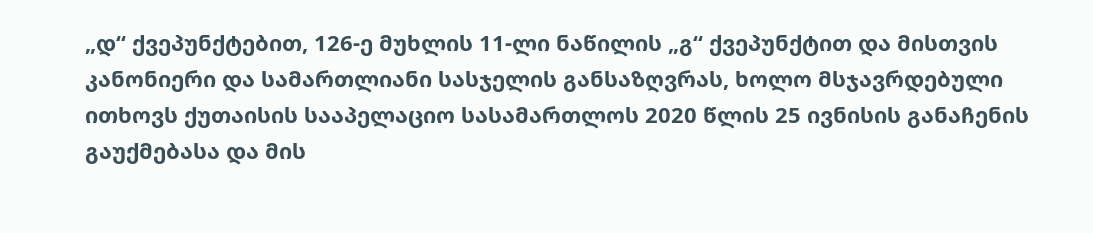„დ“ ქვეპუნქტებით, 126-ე მუხლის 11-ლი ნაწილის „გ“ ქვეპუნქტით და მისთვის კანონიერი და სამართლიანი სასჯელის განსაზღვრას, ხოლო მსჯავრდებული ითხოვს ქუთაისის სააპელაციო სასამართლოს 2020 წლის 25 ივნისის განაჩენის გაუქმებასა და მის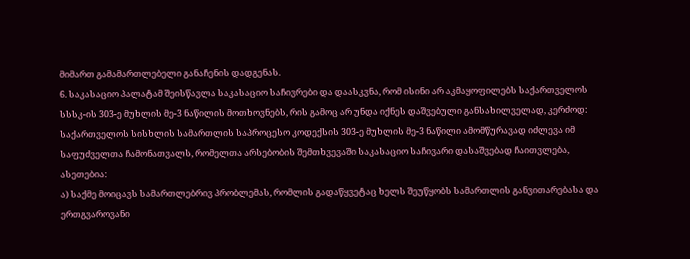მიმართ გამამართლებელი განაჩენის დადგენას.
6. საკასაციო პალატამ შეისწავლა საკასაციო საჩივრები და დაასკვნა, რომ ისინი არ აკმაყოფილებს საქართველოს სსსკ-ის 303-ე მუხლის მე-3 ნაწილის მოთხოვნებს, რის გამოც არ უნდა იქნეს დაშვებული განსახილველად, კერძოდ: საქართველოს სისხლის სამართლის საპროცესო კოდექსის 303-ე მუხლის მე-3 ნაწილი ამომწურავად იძლევა იმ საფუძველთა ჩამონათვალს, რომელთა არსებობის შემთხვევაში საკასაციო საჩივარი დასაშვებად ჩაითვლება, ასეთებია:
ა) საქმე მოიცავს სამართლებრივ პრობლემას, რომლის გადაწყვეტაც ხელს შეუწყობს სამართლის განვითარებასა და ერთგვაროვანი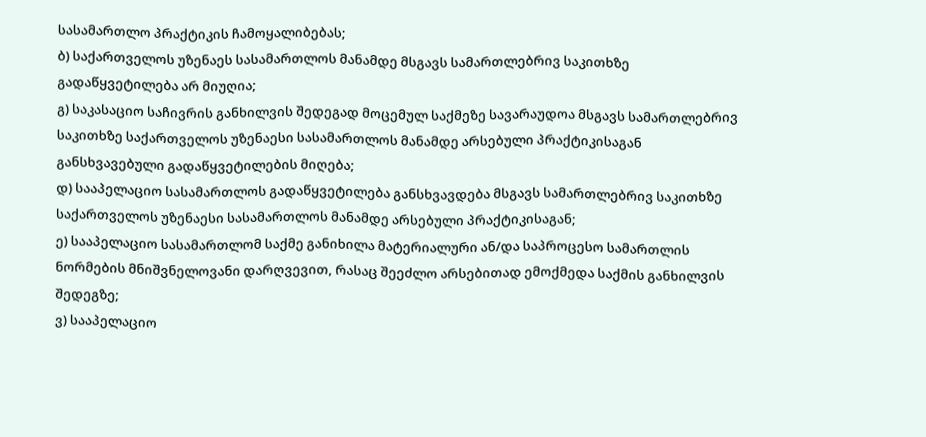სასამართლო პრაქტიკის ჩამოყალიბებას;
ბ) საქართველოს უზენაეს სასამართლოს მანამდე მსგავს სამართლებრივ საკითხზე გადაწყვეტილება არ მიუღია;
გ) საკასაციო საჩივრის განხილვის შედეგად მოცემულ საქმეზე სავარაუდოა მსგავს სამართლებრივ საკითხზე საქართველოს უზენაესი სასამართლოს მანამდე არსებული პრაქტიკისაგან განსხვავებული გადაწყვეტილების მიღება;
დ) სააპელაციო სასამართლოს გადაწყვეტილება განსხვავდება მსგავს სამართლებრივ საკითხზე საქართველოს უზენაესი სასამართლოს მანამდე არსებული პრაქტიკისაგან;
ე) სააპელაციო სასამართლომ საქმე განიხილა მატერიალური ან/და საპროცესო სამართლის ნორმების მნიშვნელოვანი დარღვევით, რასაც შეეძლო არსებითად ემოქმედა საქმის განხილვის შედეგზე;
ვ) სააპელაციო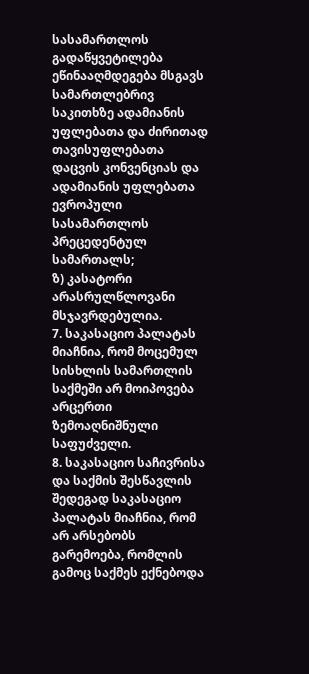სასამართლოს გადაწყვეტილება ეწინააღმდეგება მსგავს სამართლებრივ საკითხზე ადამიანის უფლებათა და ძირითად თავისუფლებათა დაცვის კონვენციას და ადამიანის უფლებათა ევროპული სასამართლოს პრეცედენტულ სამართალს;
ზ) კასატორი არასრულწლოვანი მსჯავრდებულია.
7. საკასაციო პალატას მიაჩნია, რომ მოცემულ სისხლის სამართლის საქმეში არ მოიპოვება არცერთი ზემოაღნიშნული საფუძველი.
8. საკასაციო საჩივრისა და საქმის შესწავლის შედეგად საკასაციო პალატას მიაჩნია, რომ არ არსებობს გარემოება, რომლის გამოც საქმეს ექნებოდა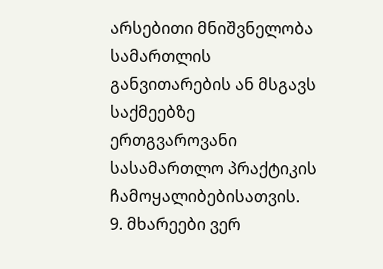არსებითი მნიშვნელობა სამართლის განვითარების ან მსგავს საქმეებზე ერთგვაროვანი სასამართლო პრაქტიკის ჩამოყალიბებისათვის.
9. მხარეები ვერ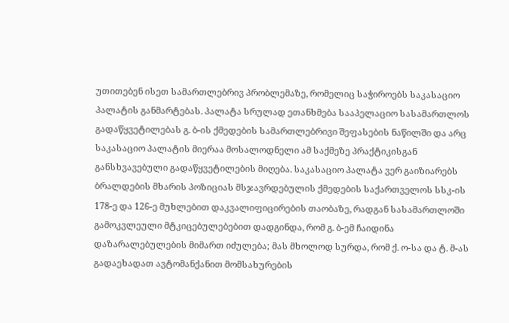უთითებენ ისეთ სამართლებრივ პრობლემაზე, რომელიც საჭიროებს საკასაციო პალატის განმარტებას. პალატა სრულად ეთანხმება სააპელაციო სასამართლოს გადაწყვეტილებას გ. ბ-ის ქმედების სამართლებრივი შეფასების ნაწილში და არც საკასაციო პალატის მიერაა მოსალოდნელი ამ საქმეზე პრაქტიკისგან განსხვავებული გადაწყვეტილების მიღება. საკასაციო პალატა ვერ გაიზიარებს ბრალდების მხარის პოზიციას მსჯავრდებულის ქმედების საქართველოს სსკ-ის 178-ე და 126-ე მუხლებით დაკვალიფიცირების თაობაზე, რადგან სასამართლოში გამოკვლეული მტკიცებულებებით დადგინდა, რომ გ. ბ-ემ ჩაიდინა დაზარალებულების მიმართ იძულება; მას მხოლოდ სურდა, რომ ქ. ო-სა და ტ. მ-ას გადაეხადათ ავტომანქანით მომსახურების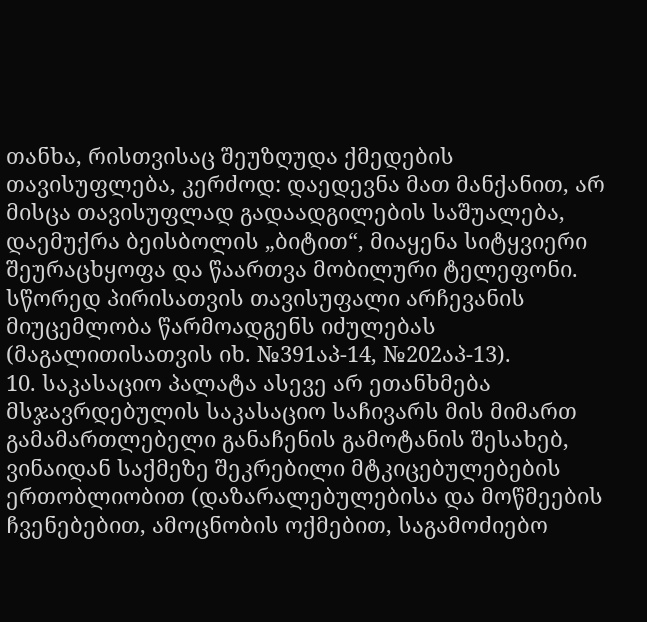თანხა, რისთვისაც შეუზღუდა ქმედების თავისუფლება, კერძოდ: დაედევნა მათ მანქანით, არ მისცა თავისუფლად გადაადგილების საშუალება, დაემუქრა ბეისბოლის „ბიტით“, მიაყენა სიტყვიერი შეურაცხყოფა და წაართვა მობილური ტელეფონი. სწორედ პირისათვის თავისუფალი არჩევანის მიუცემლობა წარმოადგენს იძულებას (მაგალითისათვის იხ. №391აპ-14, №202აპ-13).
10. საკასაციო პალატა ასევე არ ეთანხმება მსჯავრდებულის საკასაციო საჩივარს მის მიმართ გამამართლებელი განაჩენის გამოტანის შესახებ, ვინაიდან საქმეზე შეკრებილი მტკიცებულებების ერთობლიობით (დაზარალებულებისა და მოწმეების ჩვენებებით, ამოცნობის ოქმებით, საგამოძიებო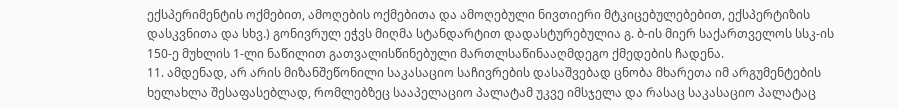ექსპერიმენტის ოქმებით, ამოღების ოქმებითა და ამოღებული ნივთიერი მტკიცებულებებით, ექსპერტიზის დასკვნითა და სხვ.) გონივრულ ეჭვს მიღმა სტანდარტით დადასტურებულია გ. ბ-ის მიერ საქართველოს სსკ-ის 150-ე მუხლის 1-ლი ნაწილით გათვალისწინებული მართლსაწინააღმდეგო ქმედების ჩადენა.
11. ამდენად, არ არის მიზანშეწონილი საკასაციო საჩივრების დასაშვებად ცნობა მხარეთა იმ არგუმენტების ხელახლა შესაფასებლად, რომლებზეც სააპელაციო პალატამ უკვე იმსჯელა და რასაც საკასაციო პალატაც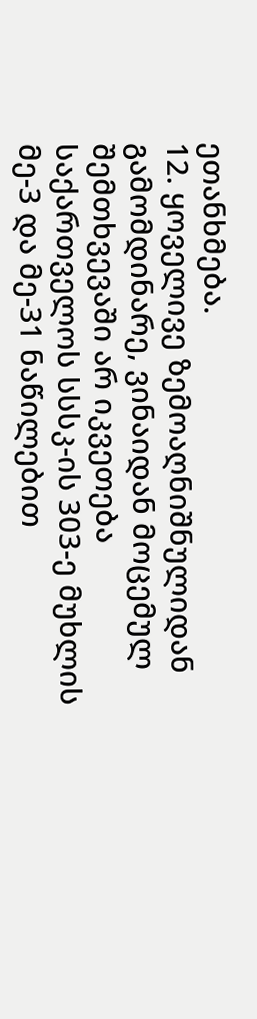ეთანხმება.
12. ყოველივე ზემოაღნიშნულიდან გამომდინარე, ვინაიდან მოცემულ შემთხვევაში არ იკვეთება საქართველოს სსსკ-ის 303-ე მუხლის მე-3 და მე-31 ნაწილებით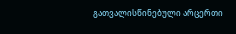გათვალისწინებული არცერთი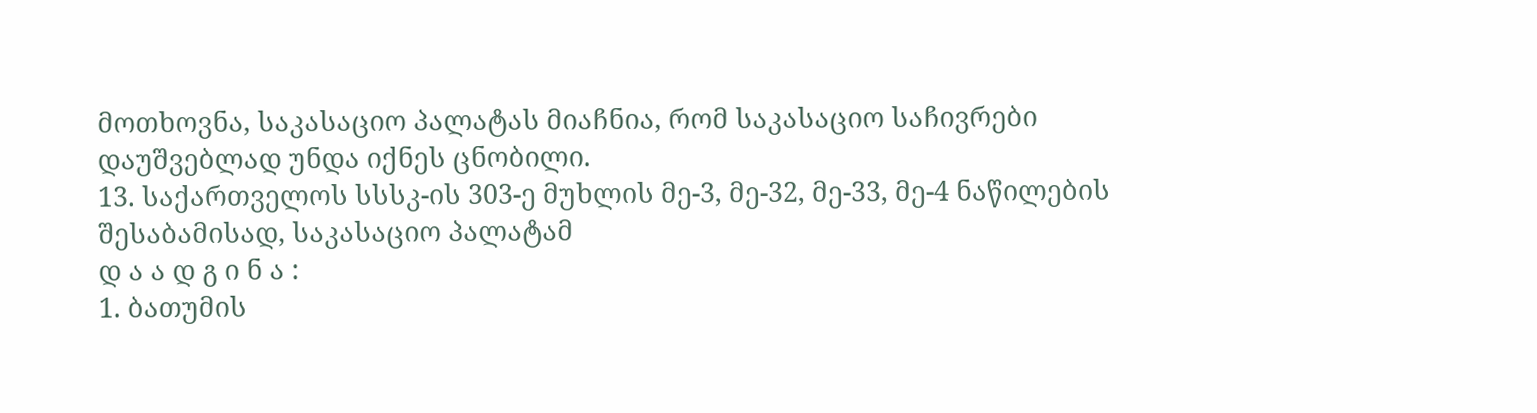მოთხოვნა, საკასაციო პალატას მიაჩნია, რომ საკასაციო საჩივრები დაუშვებლად უნდა იქნეს ცნობილი.
13. საქართველოს სსსკ-ის 303-ე მუხლის მე-3, მე-32, მე-33, მე-4 ნაწილების შესაბამისად, საკასაციო პალატამ
დ ა ა დ გ ი ნ ა :
1. ბათუმის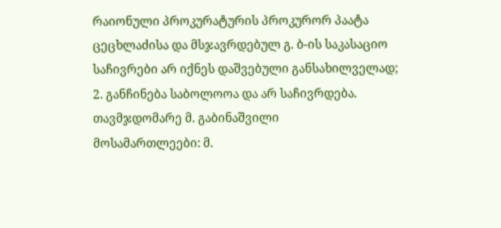რაიონული პროკურატურის პროკურორ პაატა ცეცხლაძისა და მსჯავრდებულ გ. ბ-ის საკასაციო საჩივრები არ იქნეს დაშვებული განსახილველად;
2. განჩინება საბოლოოა და არ საჩივრდება.
თავმჯდომარე მ. გაბინაშვილი
მოსამართლეები: მ.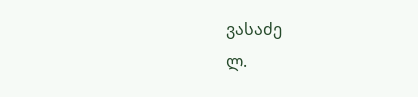ვასაძე
ლ.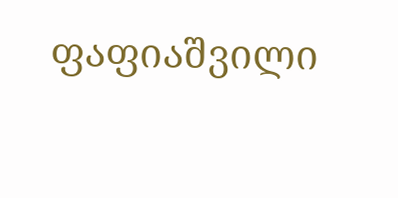ფაფიაშვილი